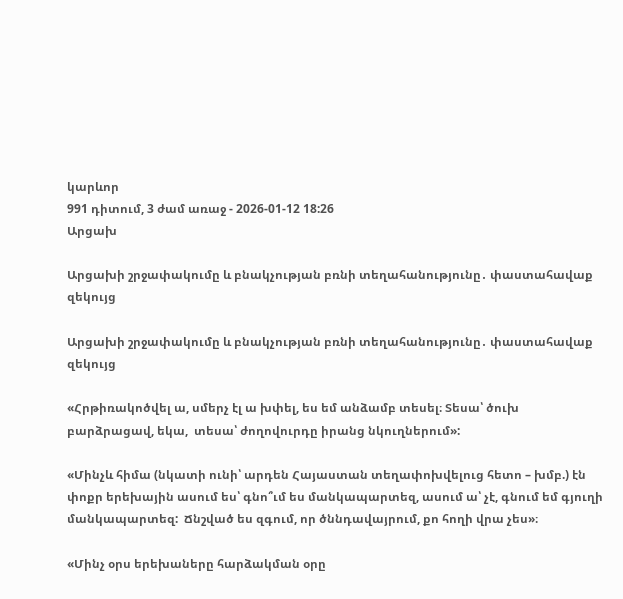կարևոր
991 դիտում, 3 ժամ առաջ - 2026-01-12 18:26
Արցախ

Արցախի շրջափակումը և բնակչության բռնի տեղահանությունը․ փաստահավաք զեկույց

Արցախի շրջափակումը և բնակչության բռնի տեղահանությունը․ փաստահավաք զեկույց

«Հրթիռակոծվել ա, սմերչ էլ ա խփել, ես եմ անձամբ տեսել։ Տեսա՝ ծուխ բարձրացավ, եկա,  տեսա՝ ժողովուրդը իրանց նկուղներում»:

«Մինչև հիմա (նկատի ունի՝ արդեն Հայաստան տեղափոխվելուց հետո – խմբ.) էն փոքր երեխային ասում ես՝ գնո՞ւմ ես մանկապարտեզ, ասում ա՝ չէ, գնում եմ գյուղի մանկապարտեզ:  Ճնշված ես զգում, որ ծննդավայրում, քո հողի վրա չես»։

«Մինչ օրս երեխաները հարձակման օրը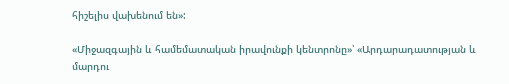հիշելիս վախենում են»:

«Միջազգային և համեմատական իրավունքի կենտրոնը»՝ «Արդարադատության և մարդու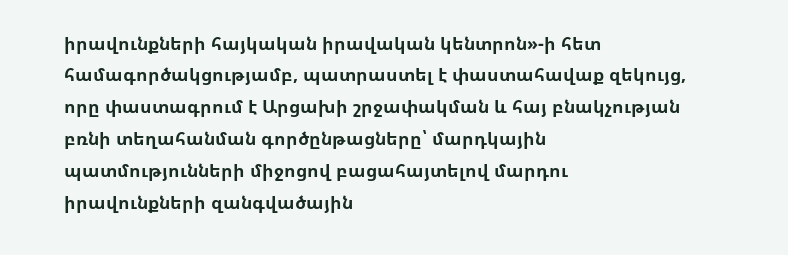իրավունքների հայկական իրավական կենտրոն»-ի հետ համագործակցությամբ, պատրաստել է փաստահավաք զեկույց, որը փաստագրում է Արցախի շրջափակման և հայ բնակչության բռնի տեղահանման գործընթացները՝ մարդկային պատմությունների միջոցով բացահայտելով մարդու իրավունքների զանգվածային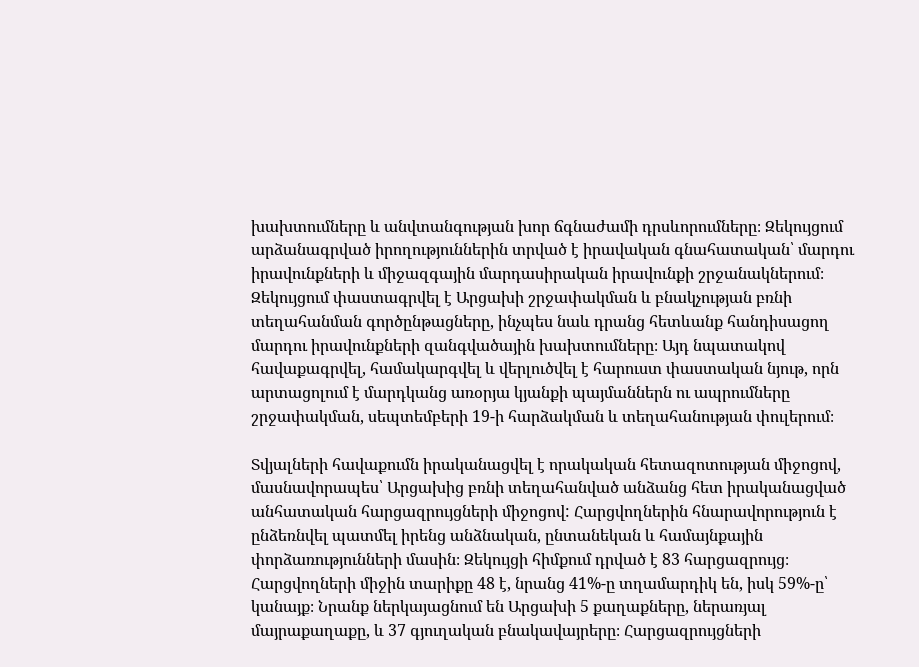խախտումները և անվտանգության խոր ճգնաժամի դրսևորումները։ Զեկույցում արձանագրված իրողություններին տրված է իրավական գնահատական՝ մարդու իրավունքների և միջազգային մարդասիրական իրավունքի շրջանակներում։ Զեկույցում փաստագրվել է Արցախի շրջափակման և բնակչության բռնի տեղահանման գործընթացները, ինչպես նաև դրանց հետևանք հանդիսացող մարդու իրավունքների զանգվածային խախտումները։ Այդ նպատակով հավաքագրվել, համակարգվել և վերլուծվել է հարուստ փաստական նյութ, որն արտացոլում է մարդկանց առօրյա կյանքի պայմաններն ու ապրումները շրջափակման, սեպտեմբերի 19-ի հարձակման և տեղահանության փուլերում։

Տվյալների հավաքումն իրականացվել է որակական հետազոտության միջոցով, մասնավորապես՝ Արցախից բռնի տեղահանված անձանց հետ իրականացված անհատական հարցազրույցների միջոցով: Հարցվողներին հնարավորություն է ընձեռնվել պատմել իրենց անձնական, ընտանեկան և համայնքային փորձառությունների մասին։ Զեկույցի հիմքում դրված է 83 հարցազրույց։ Հարցվողների միջին տարիքը 48 է, նրանց 41%-ը տղամարդիկ են, իսկ 59%-ը՝ կանայք։ Նրանք ներկայացնում են Արցախի 5 քաղաքները, ներառյալ մայրաքաղաքը, և 37 գյուղական բնակավայրերը։ Հարցազրույցների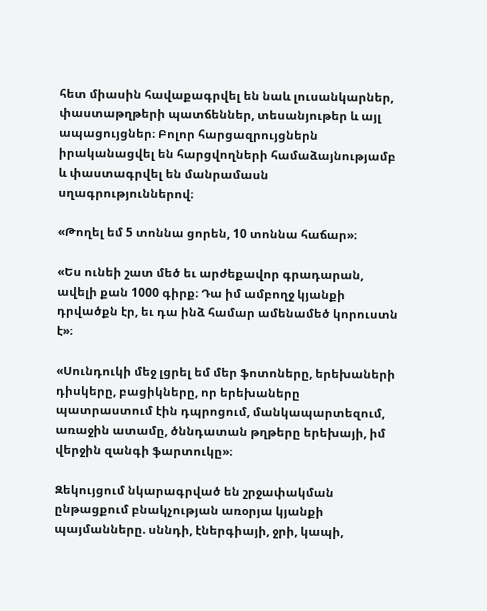հետ միասին հավաքագրվել են նաև լուսանկարներ, փաստաթղթերի պատճեններ, տեսանյութեր և այլ ապացույցներ։ Բոլոր հարցազրույցներն իրականացվել են հարցվողների համաձայնությամբ և փաստագրվել են մանրամասն սղագրություններով։

«Թողել եմ 5 տոննա ցորեն, 10 տոննա հաճար»։

«Ես ունեի շատ մեծ եւ արժեքավոր գրադարան, ավելի քան 1000 գիրք։ Դա իմ ամբողջ կյանքի դրվածքն էր, եւ դա ինձ համար ամենամեծ կորուստն է»։

«Սունդուկի մեջ լցրել եմ մեր ֆոտոները, երեխաների դիսկերը, բացիկները, որ երեխաները պատրաստում էին դպրոցում, մանկապարտեզում, առաջին ատամը, ծննդատան թղթերը երեխայի, իմ վերջին զանգի ֆարտուկը»։

Զեկույցում նկարագրված են շրջափակման ընթացքում բնակչության առօրյա կյանքի պայմանները. սննդի, էներգիայի, ջրի, կապի,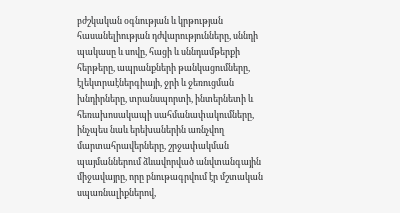բժշկական օգնության և կրթության հասանելիության դժվարությունները, սննդի պակասը և սովը, հացի և սննդամթերքի հերթերը, ապրանքների թանկացումները, էլեկտրաէներգիայի, ջրի և ջեռուցման խնդիրները, տրանսպորտի, ինտերնետի և հեռախոսակապի սահմանափակումները, ինչպես նաև երեխաներին առնչվող մարտահրավերները, շրջափակման պայմաններում ձևավորված անվտանգային միջավայրը, որը բնութագրվում էր մշտական սպառնալիքներով,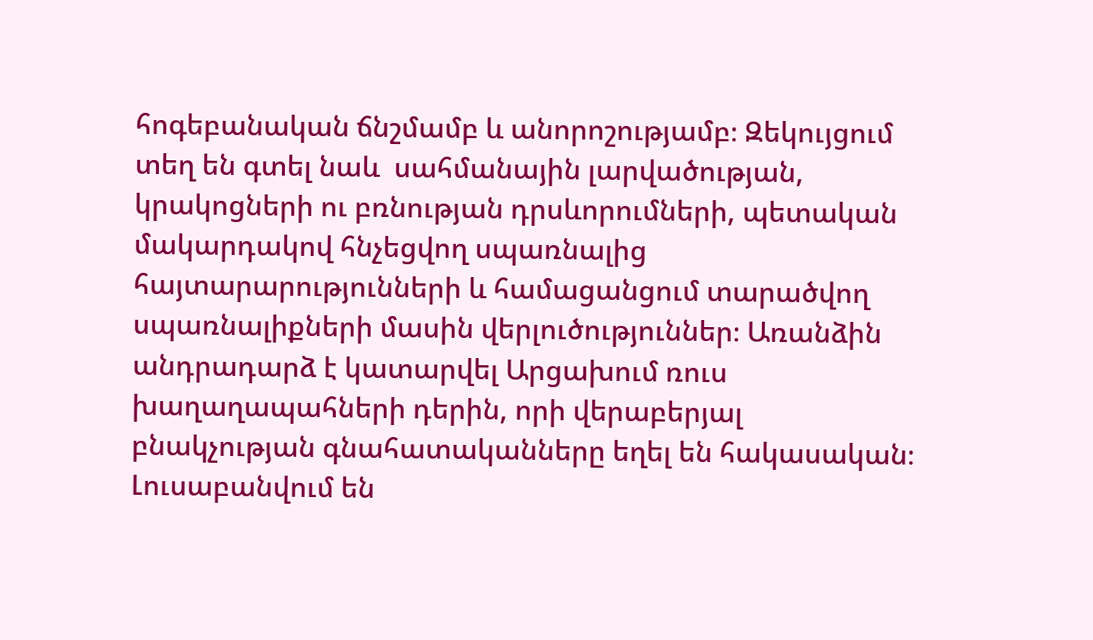հոգեբանական ճնշմամբ և անորոշությամբ։ Զեկույցում տեղ են գտել նաև  սահմանային լարվածության, կրակոցների ու բռնության դրսևորումների, պետական մակարդակով հնչեցվող սպառնալից հայտարարությունների և համացանցում տարածվող սպառնալիքների մասին վերլուծություններ։ Առանձին անդրադարձ է կատարվել Արցախում ռուս խաղաղապահների դերին, որի վերաբերյալ բնակչության գնահատականները եղել են հակասական։ Լուսաբանվում են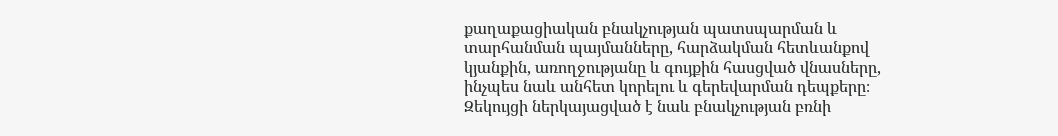քաղաքացիական բնակչության պատսպարման և տարհանման պայմանները, հարձակման հետևանքով կյանքին, առողջությանը և գույքին հասցված վնասները, ինչպես նաև անհետ կորելու և գերեվարման դեպքերը։ Զեկույցի ներկայացված է նաև բնակչության բռնի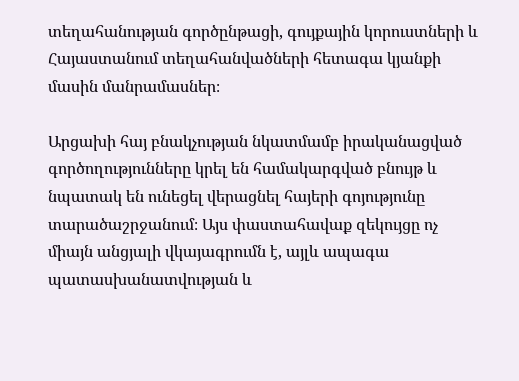տեղահանության գործընթացի, գույքային կորուստների և Հայաստանում տեղահանվածների հետագա կյանքի մասին մանրամասներ։

Արցախի հայ բնակչության նկատմամբ իրականացված գործողությունները կրել են համակարգված բնույթ և նպատակ են ունեցել վերացնել հայերի գոյությունը տարածաշրջանում։ Այս փաստահավաք զեկույցը ոչ միայն անցյալի վկայագրումն է, այլև ապագա պատասխանատվության և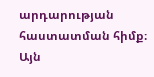արդարության հաստատման հիմք։ Այն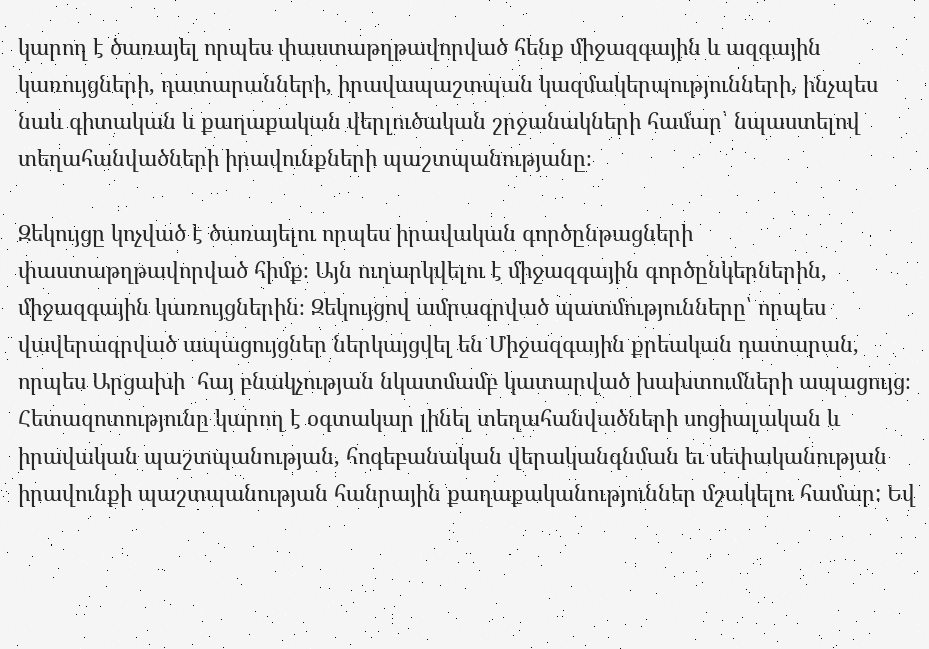կարող է ծառայել որպես փաստաթղթավորված հենք միջազգային և ազգային կառույցների, դատարանների, իրավապաշտպան կազմակերպությունների, ինչպես նաև գիտական և քաղաքական վերլուծական շրջանակների համար՝ նպաստելով տեղահանվածների իրավունքների պաշտպանությանը։

Զեկույցը կոչված է ծառայելու որպես իրավական գործընթացների փաստաթղթավորված հիմք։ Այն ուղարկվելու է միջազգային գործընկերներին, միջազգային կառույցներին։ Զեկույցով ամրագրված պատմությունները՝ որպես վավերագրված ապացույցներ ներկայցվել են Միջազգային քրեական դատարան, որպես Արցախի  հայ բնակչության նկատմամբ կատարված խախտումների ապացույց։ Հետազոտությունը կարող է օգտակար լինել տեղահանվածների սոցիալական և իրավական պաշտպանության, հոգեբանական վերականգնման եւ սեփականության իրավունքի պաշտպանության հանրային քաղաքականություններ մշակելու համար: Եվ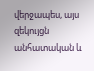վերջապես, այս զեկույցն անհատական և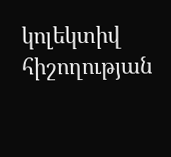կոլեկտիվ հիշողության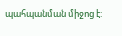պահպանման միջոց է: